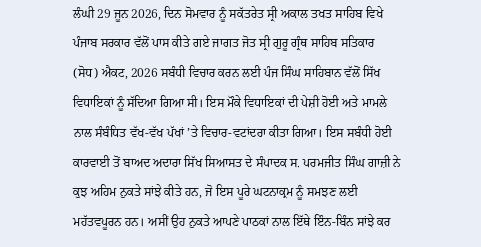ਲੰਘੀ 29 ਜੂਨ 2026, ਦਿਨ ਸੋਮਵਾਰ ਨੂੰ ਸਕੱਤਰੇਤ ਸ੍ਰੀ ਅਕਾਲ ਤਖਤ ਸਾਹਿਬ ਵਿਖੇ ਪੰਜਾਬ ਸਰਕਾਰ ਵੱਲੋਂ ਪਾਸ ਕੀਤੇ ਗਏ ਜਾਗਤ ਜੋਤ ਸ੍ਰੀ ਗੁਰੂ ਗ੍ਰੰਥ ਸਾਹਿਬ ਸਤਿਕਾਰ (ਸੋਧ) ਐਕਟ, 2026 ਸਬੰਧੀ ਵਿਚਾਰ ਕਰਨ ਲਈ ਪੰਜ ਸਿੰਘ ਸਾਹਿਬਾਨ ਵੱਲੋਂ ਸਿੱਖ ਵਿਧਾਇਕਾਂ ਨੂੰ ਸੱਦਿਆ ਗਿਆ ਸੀ। ਇਸ ਮੌਕੇ ਵਿਧਾਇਕਾਂ ਦੀ ਪੇਸ਼ੀ ਹੋਈ ਅਤੇ ਮਾਮਲੇ ਨਾਲ ਸੰਬੰਧਿਤ ਵੱਖ-ਵੱਖ ਪੱਖਾਂ ’ਤੇ ਵਿਚਾਰ-ਵਟਾਂਦਰਾ ਕੀਤਾ ਗਿਆ। ਇਸ ਸਬੰਧੀ ਹੋਈ ਕਾਰਵਾਈ ਤੋਂ ਬਾਅਦ ਅਦਾਰਾ ਸਿੱਖ ਸਿਆਸਤ ਦੇ ਸੰਪਾਦਕ ਸ. ਪਰਮਜੀਤ ਸਿੰਘ ਗਾਜ਼ੀ ਨੇ ਕੁਝ ਅਹਿਮ ਨੁਕਤੇ ਸਾਂਝੇ ਕੀਤੇ ਹਨ, ਜੋ ਇਸ ਪੂਰੇ ਘਟਨਾਕ੍ਰਮ ਨੂੰ ਸਮਝਣ ਲਈ ਮਹੱਤਵਪੂਰਨ ਹਨ। ਅਸੀਂ ਉਹ ਨੁਕਤੇ ਆਪਣੇ ਪਾਠਕਾਂ ਨਾਲ ਇੱਥੇ ਇੰਨ-ਬਿੰਨ ਸਾਂਝੇ ਕਰ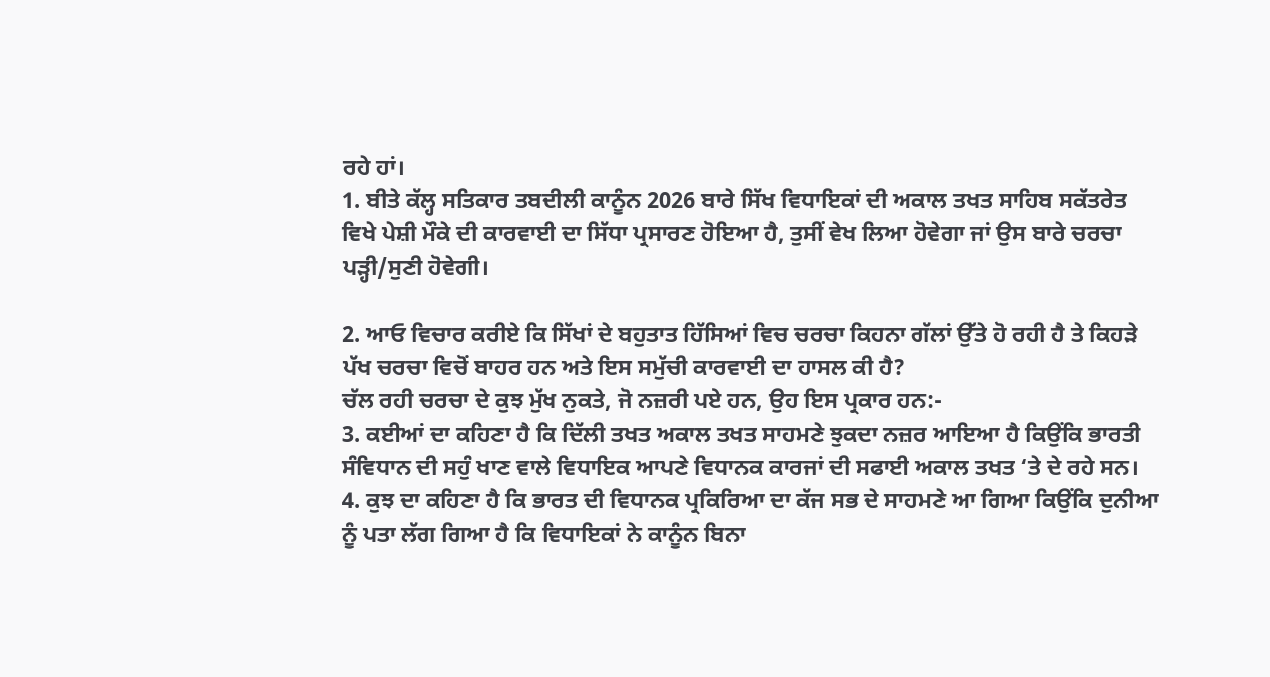ਰਹੇ ਹਾਂ।
1. ਬੀਤੇ ਕੱਲ੍ਹ ਸਤਿਕਾਰ ਤਬਦੀਲੀ ਕਾਨੂੰਨ 2026 ਬਾਰੇ ਸਿੱਖ ਵਿਧਾਇਕਾਂ ਦੀ ਅਕਾਲ ਤਖਤ ਸਾਹਿਬ ਸਕੱਤਰੇਤ ਵਿਖੇ ਪੇਸ਼ੀ ਮੌਕੇ ਦੀ ਕਾਰਵਾਈ ਦਾ ਸਿੱਧਾ ਪ੍ਰਸਾਰਣ ਹੋਇਆ ਹੈ, ਤੁਸੀਂ ਵੇਖ ਲਿਆ ਹੋਵੇਗਾ ਜਾਂ ਉਸ ਬਾਰੇ ਚਰਚਾ ਪੜ੍ਹੀ/ਸੁਣੀ ਹੋਵੇਗੀ।

2. ਆਓ ਵਿਚਾਰ ਕਰੀਏ ਕਿ ਸਿੱਖਾਂ ਦੇ ਬਹੁਤਾਤ ਹਿੱਸਿਆਂ ਵਿਚ ਚਰਚਾ ਕਿਹਨਾ ਗੱਲਾਂ ਉੱਤੇ ਹੋ ਰਹੀ ਹੈ ਤੇ ਕਿਹੜੇ ਪੱਖ ਚਰਚਾ ਵਿਚੋਂ ਬਾਹਰ ਹਨ ਅਤੇ ਇਸ ਸਮੁੱਚੀ ਕਾਰਵਾਈ ਦਾ ਹਾਸਲ ਕੀ ਹੈ?
ਚੱਲ ਰਹੀ ਚਰਚਾ ਦੇ ਕੁਝ ਮੁੱਖ ਨੁਕਤੇ, ਜੋ ਨਜ਼ਰੀ ਪਏ ਹਨ, ਉਹ ਇਸ ਪ੍ਰਕਾਰ ਹਨ:-
3. ਕਈਆਂ ਦਾ ਕਹਿਣਾ ਹੈ ਕਿ ਦਿੱਲੀ ਤਖਤ ਅਕਾਲ ਤਖਤ ਸਾਹਮਣੇ ਝੁਕਦਾ ਨਜ਼ਰ ਆਇਆ ਹੈ ਕਿਉਂਕਿ ਭਾਰਤੀ ਸੰਵਿਧਾਨ ਦੀ ਸਹੁੰ ਖਾਣ ਵਾਲੇ ਵਿਧਾਇਕ ਆਪਣੇ ਵਿਧਾਨਕ ਕਾਰਜਾਂ ਦੀ ਸਫਾਈ ਅਕਾਲ ਤਖਤ ‘ਤੇ ਦੇ ਰਹੇ ਸਨ।
4. ਕੁਝ ਦਾ ਕਹਿਣਾ ਹੈ ਕਿ ਭਾਰਤ ਦੀ ਵਿਧਾਨਕ ਪ੍ਰਕਿਰਿਆ ਦਾ ਕੱਜ ਸਭ ਦੇ ਸਾਹਮਣੇ ਆ ਗਿਆ ਕਿਉਂਕਿ ਦੁਨੀਆ ਨੂੰ ਪਤਾ ਲੱਗ ਗਿਆ ਹੈ ਕਿ ਵਿਧਾਇਕਾਂ ਨੇ ਕਾਨੂੰਨ ਬਿਨਾ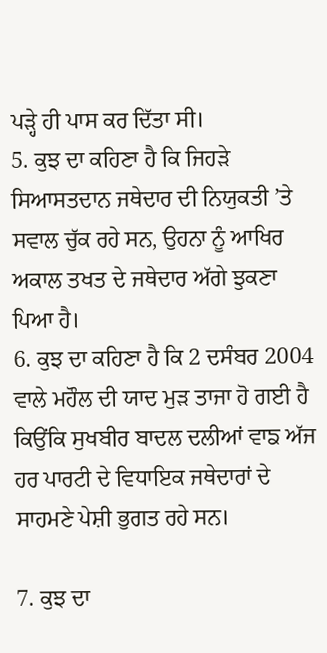ਪੜ੍ਹੇ ਹੀ ਪਾਸ ਕਰ ਦਿੱਤਾ ਸੀ।
5. ਕੁਝ ਦਾ ਕਹਿਣਾ ਹੈ ਕਿ ਜਿਹੜੇ ਸਿਆਸਤਦਾਨ ਜਥੇਦਾਰ ਦੀ ਨਿਯੁਕਤੀ ’ਤੇ ਸਵਾਲ ਚੁੱਕ ਰਹੇ ਸਨ, ਉਹਨਾ ਨੂੰ ਆਖਿਰ ਅਕਾਲ ਤਖਤ ਦੇ ਜਥੇਦਾਰ ਅੱਗੇ ਝੁਕਣਾ ਪਿਆ ਹੈ।
6. ਕੁਝ ਦਾ ਕਹਿਣਾ ਹੈ ਕਿ 2 ਦਸੰਬਰ 2004 ਵਾਲੇ ਮਹੌਲ ਦੀ ਯਾਦ ਮੁੜ ਤਾਜਾ ਹੋ ਗਈ ਹੈ ਕਿਉਂਕਿ ਸੁਖਬੀਰ ਬਾਦਲ ਦਲੀਆਂ ਵਾਙ ਅੱਜ ਹਰ ਪਾਰਟੀ ਦੇ ਵਿਧਾਇਕ ਜਥੇਦਾਰਾਂ ਦੇ ਸਾਹਮਣੇ ਪੇਸ਼ੀ ਭੁਗਤ ਰਹੇ ਸਨ।

7. ਕੁਝ ਦਾ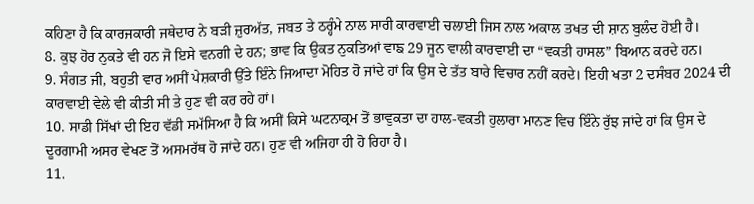ਕਹਿਣਾ ਹੈ ਕਿ ਕਾਰਜਕਾਰੀ ਜਥੇਦਾਰ ਨੇ ਬੜੀ ਜ਼ੁਰਅੱਤ, ਜਬਤ ਤੇ ਠਰ੍ਹੰਮੇ ਨਾਲ ਸਾਰੀ ਕਾਰਵਾਈ ਚਲਾਈ ਜਿਸ ਨਾਲ ਅਕਾਲ ਤਖਤ ਦੀ ਸ਼ਾਨ ਬੁਲੰਦ ਹੋਈ ਹੈ।
8. ਕੁਝ ਹੋਰ ਨੁਕਤੇ ਵੀ ਹਨ ਜੋ ਇਸੇ ਵਨਗੀ ਦੇ ਹਨ; ਭਾਵ ਕਿ ਉਕਤ ਨੁਕਤਿਆਂ ਵਾਙ 29 ਜੂਨ ਵਾਲੀ ਕਾਰਵਾਈ ਦਾ “ਵਕਤੀ ਹਾਸਲ” ਬਿਆਨ ਕਰਦੇ ਹਨ।
9. ਸੰਗਤ ਜੀ, ਬਹੁਤੀ ਵਾਰ ਅਸੀਂ ਪੇਸ਼ਕਾਰੀ ਉੱਤੇ ਇੰਨੇ ਜਿਆਦਾ ਮੋਹਿਤ ਹੋ ਜਾਂਦੇ ਹਾਂ ਕਿ ਉਸ ਦੇ ਤੱਤ ਬਾਰੇ ਵਿਚਾਰ ਨਹੀਂ ਕਰਦੇ। ਇਹੀ ਖਤਾ 2 ਦਸੰਬਰ 2024 ਦੀ ਕਾਰਵਾਈ ਵੇਲੇ ਵੀ ਕੀਤੀ ਸੀ ਤੇ ਹੁਣ ਵੀ ਕਰ ਰਹੇ ਹਾਂ।
10. ਸਾਡੀ ਸਿੱਖਾਂ ਦੀ ਇਹ ਵੱਡੀ ਸਮੱਸਿਆ ਹੈ ਕਿ ਅਸੀਂ ਕਿਸੇ ਘਟਨਾਕ੍ਰਮ ਤੋਂ ਭਾਵੁਕਤਾ ਦਾ ਹਾਲ-ਵਕਤੀ ਹੁਲਾਰਾ ਮਾਨਣ ਵਿਚ ਇੰਨੇ ਰੁੱਝ ਜਾਂਦੇ ਹਾਂ ਕਿ ਉਸ ਦੇ ਦੂਰਗਾਮੀ ਅਸਰ ਵੇਖਣ ਤੋਂ ਅਸਮਰੱਥ ਹੋ ਜਾਂਦੇ ਹਨ। ਹੁਣ ਵੀ ਅਜਿਹਾ ਹੀ ਹੋ ਰਿਹਾ ਹੈ।
11.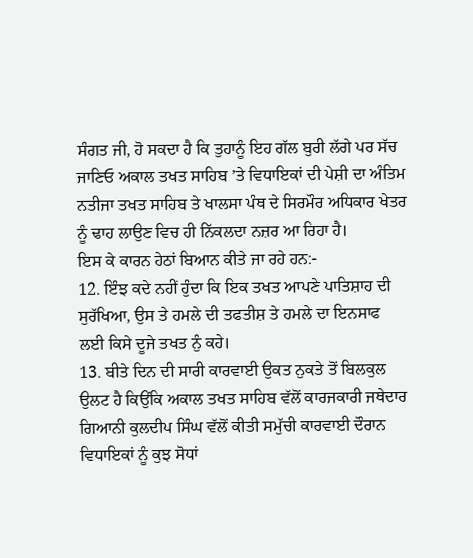ਸੰਗਤ ਜੀ, ਹੋ ਸਕਦਾ ਹੈ ਕਿ ਤੁਹਾਨੂੰ ਇਹ ਗੱਲ ਬੁਰੀ ਲੱਗੇ ਪਰ ਸੱਚ ਜਾਣਿਓ ਅਕਾਲ ਤਖਤ ਸਾਹਿਬ ’ਤੇ ਵਿਧਾਇਕਾਂ ਦੀ ਪੇਸ਼ੀ ਦਾ ਅੰਤਿਮ ਨਤੀਜਾ ਤਖਤ ਸਾਹਿਬ ਤੇ ਖਾਲਸਾ ਪੰਥ ਦੇ ਸਿਰਮੌਰ ਅਧਿਕਾਰ ਖੇਤਰ ਨੂੰ ਢਾਹ ਲਾਉਣ ਵਿਚ ਹੀ ਨਿੱਕਲਦਾ ਨਜ਼ਰ ਆ ਰਿਹਾ ਹੈ।
ਇਸ ਕੇ ਕਾਰਨ ਹੇਠਾਂ ਬਿਆਨ ਕੀਤੇ ਜਾ ਰਹੇ ਹਨ:-
12. ਇੰਝ ਕਦੇ ਨਹੀਂ ਹੁੰਦਾ ਕਿ ਇਕ ਤਖਤ ਆਪਣੇ ਪਾਤਿਸ਼ਾਹ ਦੀ ਸੁਰੱਖਿਆ, ਉਸ ਤੇ ਹਮਲੇ ਦੀ ਤਫਤੀਸ਼ ਤੇ ਹਮਲੇ ਦਾ ਇਨਸਾਫ ਲਈ ਕਿਸੇ ਦੂਜੇ ਤਖਤ ਨੁੰ ਕਹੇ।
13. ਬੀਤੇ ਦਿਨ ਦੀ ਸਾਰੀ ਕਾਰਵਾਈ ਉਕਤ ਨੁਕਤੇ ਤੋਂ ਬਿਲਕੁਲ ਉਲਟ ਹੈ ਕਿਉਂਕਿ ਅਕਾਲ ਤਖਤ ਸਾਹਿਬ ਵੱਲੋਂ ਕਾਰਜਕਾਰੀ ਜਥੇਦਾਰ ਗਿਆਨੀ ਕੁਲਦੀਪ ਸਿੰਘ ਵੱਲੋਂ ਕੀਤੀ ਸਮੁੱਚੀ ਕਾਰਵਾਈ ਦੌਰਾਨ ਵਿਧਾਇਕਾਂ ਨੂੰ ਕੁਝ ਸੋਧਾਂ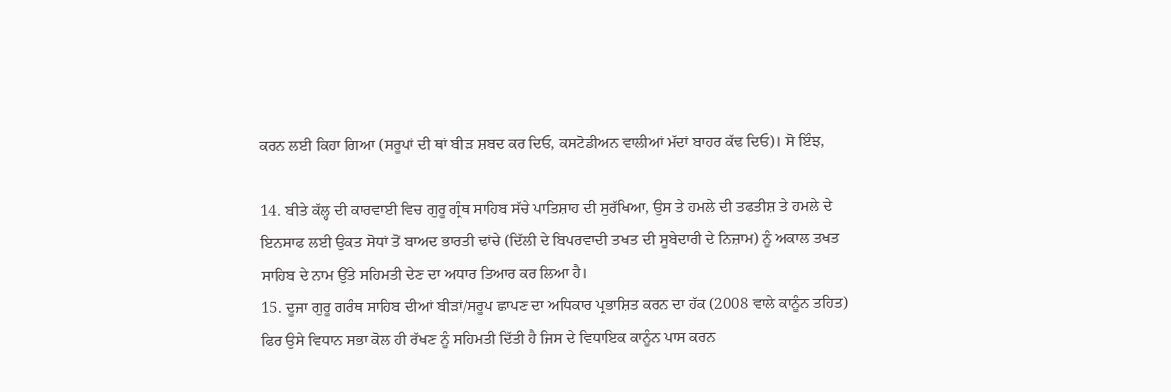ਕਰਨ ਲਈ ਕਿਹਾ ਗਿਆ (ਸਰੂਪਾਂ ਦੀ ਥਾਂ ਬੀੜ ਸ਼ਬਦ ਕਰ ਦਿਓ, ਕਸਟੋਡੀਅਨ ਵਾਲੀਆਂ ਮੱਦਾਂ ਬਾਹਰ ਕੱਢ ਦਿਓ)। ਸੋ ਇੰਝ,

14. ਬੀਤੇ ਕੱਲ੍ਹ ਦੀ ਕਾਰਵਾਈ ਵਿਚ ਗੁਰੂ ਗ੍ਰੰਥ ਸਾਹਿਬ ਸੱਚੇ ਪਾਤਿਸ਼ਾਹ ਦੀ ਸੁਰੱਖਿਆ, ਉਸ ਤੇ ਹਮਲੇ ਦੀ ਤਫਤੀਸ਼ ਤੇ ਹਮਲੇ ਦੇ ਇਨਸਾਫ ਲਈ ਉਕਤ ਸੋਧਾਂ ਤੋਂ ਬਾਅਦ ਭਾਰਤੀ ਢਾਂਚੇ (ਦਿੱਲੀ ਦੇ ਬਿਪਰਵਾਦੀ ਤਖਤ ਦੀ ਸੂਬੇਦਾਰੀ ਦੇ ਨਿਜ਼ਾਮ) ਨੂੰ ਅਕਾਲ ਤਖਤ ਸਾਹਿਬ ਦੇ ਨਾਮ ਉੱਤੇ ਸਹਿਮਤੀ ਦੇਣ ਦਾ ਅਧਾਰ ਤਿਆਰ ਕਰ ਲਿਆ ਹੈ।
15. ਦੂਜਾ ਗੁਰੂ ਗਰੰਥ ਸਾਹਿਬ ਦੀਆਂ ਬੀੜਾਂ/ਸਰੂਪ ਛਾਪਣ ਦਾ ਅਧਿਕਾਰ ਪ੍ਰਭਾਸ਼ਿਤ ਕਰਨ ਦਾ ਹੱਕ (2008 ਵਾਲੇ ਕਾਨੂੰਨ ਤਹਿਤ) ਫਿਰ ਉਸੇ ਵਿਧਾਨ ਸਭਾ ਕੋਲ ਹੀ ਰੱਖਣ ਨੂੰ ਸਹਿਮਤੀ ਦਿੱਤੀ ਹੈ ਜਿਸ ਦੇ ਵਿਧਾਇਕ ਕਾਨੂੰਨ ਪਾਸ ਕਰਨ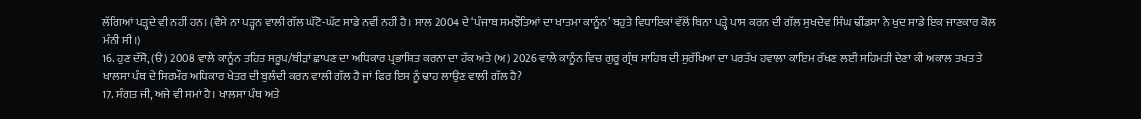ਲੱਗਿਆਂ ਪੜ੍ਹਦੇ ਵੀ ਨਹੀਂ ਹਨ। (ਵੈਸੇ ਨਾ ਪੜ੍ਹਨ ਵਾਲੀ ਗੱਲ ਘੱਟੋ-ਘੱਟ ਸਾਡੇ ਨਵੀਂ ਨਹੀਂ ਹੈ। ਸਾਲ 2004 ਦੇ ‘ਪੰਜਾਬ ਸਮਝੌਤਿਆਂ ਦਾ ਖਾਤਮਾ ਕਾਨੂੰਨ’ ਬਹੁਤੇ ਵਿਧਾਇਕਾਂ ਵੱਲੋਂ ਬਿਨਾ ਪੜ੍ਹੇ ਪਾਸ ਕਰਨ ਦੀ ਗੱਲ ਸੁਖਦੇਵ ਸਿੰਘ ਢੀਂਡਸਾ ਨੇ ਖੁਦ ਸਾਡੇ ਇਕ ਜਾਣਕਾਰ ਕੋਲ ਮੰਨੀ ਸੀ।)
16. ਹੁਣ ਦੱਸੋ, (ੳ) 2008 ਵਾਲੇ ਕਾਨੂੰਨ ਤਹਿਤ ਸਰੂਪ/ਬੀੜਾਂ ਛਾਪਣ ਦਾ ਅਧਿਕਾਰ ਪ੍ਰਭਾਸ਼ਿਤ ਕਰਨਾ ਦਾ ਹੱਕ ਅਤੇ (ਅ) 2026 ਵਾਲੇ ਕਾਨੂੰਨ ਵਿਚ ਗੁਰੂ ਗ੍ਰੰਥ ਸਾਹਿਬ ਦੀ ਸੁਰੱਖਿਆ ਦਾ ਪਰਤੱਖ ਹਵਾਲਾ ਕਾਇਮ ਰੱਖਣ ਲਈ ਸਹਿਮਤੀ ਦੇਣਾ ਕੀ ਅਕਾਲ ਤਖਤ ਤੇ ਖਾਲਸਾ ਪੰਥ ਦੇ ਸਿਰਮੌਰ ਅਧਿਕਾਰ ਖੇਤਰ ਦੀ ਬੁਲੰਦੀ ਕਰਨ ਵਾਲੀ ਗੱਲ ਹੈ ਜਾਂ ਫਿਰ ਇਸ ਨੂੰ ਢਾਹ ਲਾਉਣ ਵਾਲੀ ਗੱਲ ਹੈ?
17. ਸੰਗਤ ਜੀ, ਅਜੇ ਵੀ ਸਮਾਂ ਹੈ। ਖਾਲਸਾ ਪੰਥ ਅਤੇ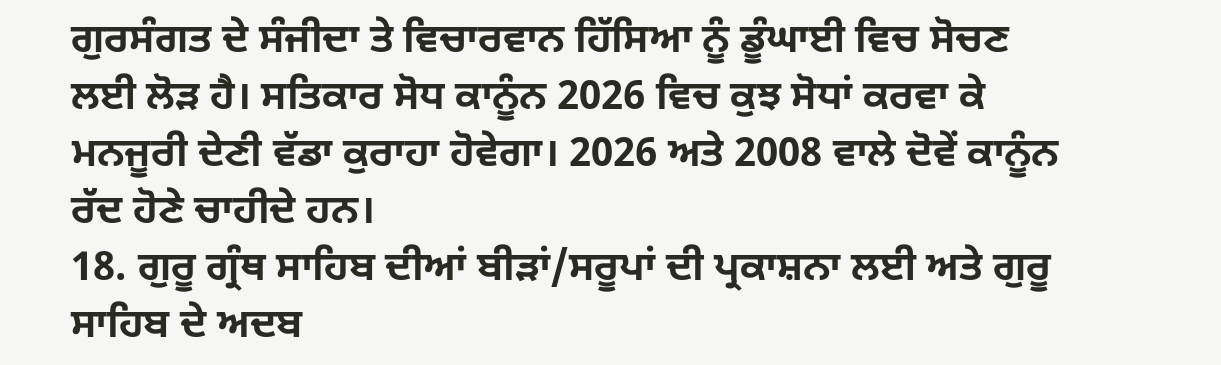ਗੁਰਸੰਗਤ ਦੇ ਸੰਜੀਦਾ ਤੇ ਵਿਚਾਰਵਾਨ ਹਿੱਸਿਆ ਨੂੰ ਡੂੰਘਾਈ ਵਿਚ ਸੋਚਣ ਲਈ ਲੋੜ ਹੈ। ਸਤਿਕਾਰ ਸੋਧ ਕਾਨੂੰਨ 2026 ਵਿਚ ਕੁਝ ਸੋਧਾਂ ਕਰਵਾ ਕੇ ਮਨਜੂਰੀ ਦੇਣੀ ਵੱਡਾ ਕੁਰਾਹਾ ਹੋਵੇਗਾ। 2026 ਅਤੇ 2008 ਵਾਲੇ ਦੋਵੇਂ ਕਾਨੂੰਨ ਰੱਦ ਹੋਣੇ ਚਾਹੀਦੇ ਹਨ।
18. ਗੁਰੂ ਗ੍ਰੰਥ ਸਾਹਿਬ ਦੀਆਂ ਬੀੜਾਂ/ਸਰੂਪਾਂ ਦੀ ਪ੍ਰਕਾਸ਼ਨਾ ਲਈ ਅਤੇ ਗੁਰੂ ਸਾਹਿਬ ਦੇ ਅਦਬ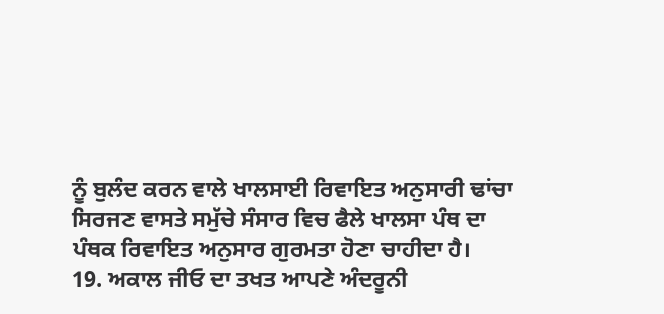ਨੂੰ ਬੁਲੰਦ ਕਰਨ ਵਾਲੇ ਖਾਲਸਾਈ ਰਿਵਾਇਤ ਅਨੁਸਾਰੀ ਢਾਂਚਾ ਸਿਰਜਣ ਵਾਸਤੇ ਸਮੁੱਚੇ ਸੰਸਾਰ ਵਿਚ ਫੈਲੇ ਖਾਲਸਾ ਪੰਥ ਦਾ ਪੰਥਕ ਰਿਵਾਇਤ ਅਨੁਸਾਰ ਗੁਰਮਤਾ ਹੋਣਾ ਚਾਹੀਦਾ ਹੈ।
19. ਅਕਾਲ ਜੀਓ ਦਾ ਤਖਤ ਆਪਣੇ ਅੰਦਰੂਨੀ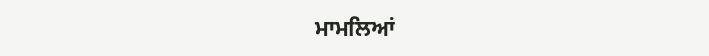ਮਾਮਲਿਆਂ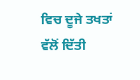ਵਿਚ ਦੂਜੇ ਤਖਤਾਂ ਵੱਲੋਂ ਦਿੱਤੀ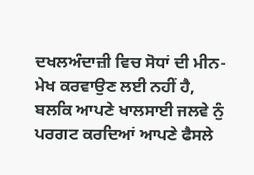ਦਖਲਅੰਦਾਜ਼ੀ ਵਿਚ ਸੋਧਾਂ ਦੀ ਮੀਨ-ਮੇਖ ਕਰਵਾਉਣ ਲਈ ਨਹੀਂ ਹੈ, ਬਲਕਿ ਆਪਣੇ ਖਾਲਸਾਈ ਜਲਵੇ ਨੁੰ ਪਰਗਟ ਕਰਦਿਆਂ ਆਪਣੇ ਫੈਸਲੇ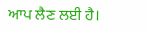ਆਪ ਲੈਣ ਲਈ ਹੈ।